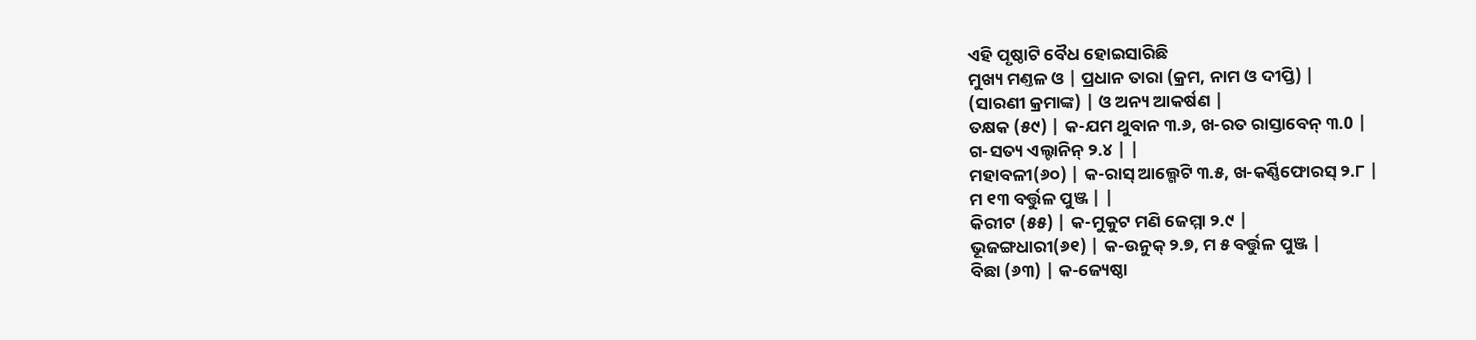ଏହି ପୃଷ୍ଠାଟି ବୈଧ ହୋଇସାରିଛି
ମୁଖ୍ୟ ମଣ୍ତଳ ଓ | ପ୍ରଧାନ ତାରା (କ୍ରମ, ନାମ ଓ ଦୀପ୍ତି) |
(ସାରଣୀ କ୍ରମାଙ୍କ) | ଓ ଅନ୍ୟ ଆକର୍ଷଣ |
ତକ୍ଷକ (୫୯) | କ-ଯମ ଥୁବାନ ୩.୬, ଖ-ରତ ରାସ୍ତାବେନ୍ ୩.0 |
ଗ-ସତ୍ୟ ଏଲ୍ଟାନିନ୍ ୨.୪ | |
ମହାବଳୀ(୬୦) | କ-ରାସ୍ ଆଲ୍ଗେଟି ୩.୫, ଖ-କର୍ଣ୍ଣିଫୋରସ୍ ୨.୮ |
ମ ୧୩ ବର୍ତ୍ତୁଳ ପୁଞ୍ଜ | |
କିରୀଟ (୫୫) | କ-ମୁକୁଟ ମଣି ଜେମ୍ମା ୨.୯ |
ଭୂଜଙ୍ଗଧାରୀ(୬୧) | କ-ଉନୁକ୍ ୨.୭, ମ ୫ ବର୍ତ୍ତୁଳ ପୁଞ୍ଜ |
ବିଛା (୬୩) | କ-ଜ୍ୟେଷ୍ଠା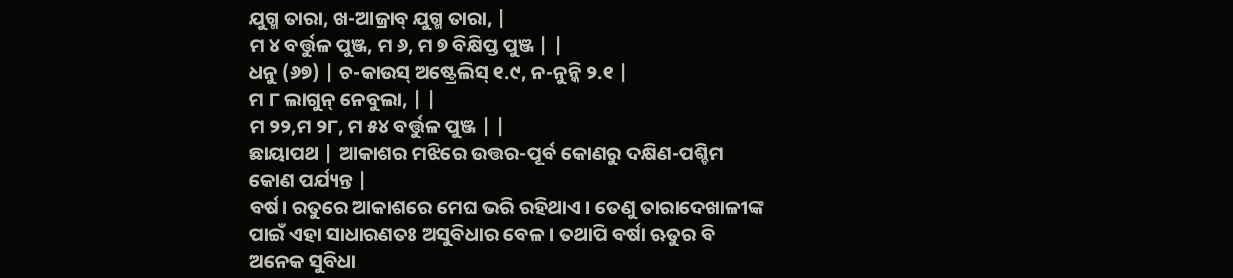ଯୁଗ୍ମ ତାରା, ଖ-ଆଜ୍ରାବ୍ ଯୁଗ୍ମ ତାରା, |
ମ ୪ ବର୍ତ୍ତୁଳ ପୁଞ୍ଜ, ମ ୬, ମ ୭ ବିକ୍ଷିପ୍ତ ପୁଞ୍ଜ | |
ଧନୁ (୬୭) | ଚ-କାଉସ୍ ଅଷ୍ଟ୍ରେଲିସ୍ ୧.୯, ନ-ନୁନ୍କି ୨.୧ |
ମ ୮ ଲାଗୁନ୍ ନେବୁଲା, | |
ମ ୨୨,ମ ୨୮, ମ ୫୪ ବର୍ତ୍ତୁଳ ପୁଞ୍ଜ | |
ଛାୟାପଥ | ଆକାଶର ମଝିରେ ଉତ୍ତର-ପୂର୍ବ କୋଣରୁ ଦକ୍ଷିଣ-ପଶ୍ଚିମ କୋଣ ପର୍ଯ୍ୟନ୍ତ |
ବର୍ଷ। ରତୁରେ ଆକାଶରେ ମେଘ ଭରି ରହିଥାଏ । ତେଣୁ ତାରାଦେଖାଳୀଙ୍କ ପାଇଁ ଏହା ସାଧାରଣତଃ ଅସୁବିଧାର ବେଳ । ତଥାପି ବର୍ଷା ଋତୁର ବି ଅନେକ ସୁବିଧା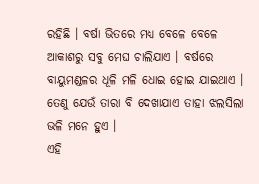ରହିଛି । ବର୍ଷା ଭିତରେ ମଧ୍ୟ ବେଳେ ବେଳେ ଆକାଶରୁ ସବୁ ମେଘ ଚାଲିଯାଏ । ବର୍ଷରେ ବାୟୁମଣ୍ଡଳର ଧୂଳି ମଳି ଧୋଇ ହୋଇ ଯାଇଥାଏ । ତେଣୁ ଯେଉଁ ତାରା ବି ଦେଖାଯାଏ ତାହା ଝଲସିଲା ଭଳି ମନେ ହୁଏ ।
ଏହି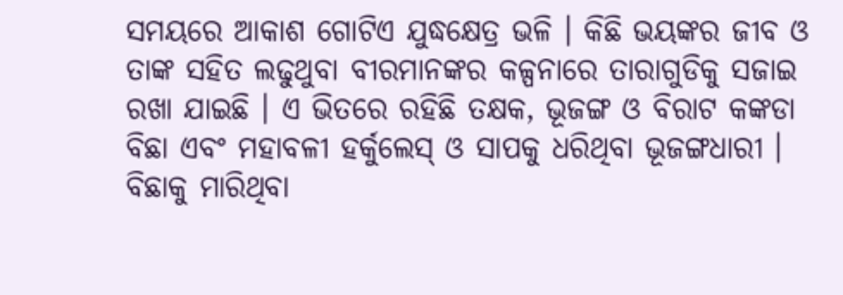ସମୟରେ ଆକାଶ ଗୋଟିଏ ଯୁଦ୍ଧକ୍ଷେତ୍ର ଭଳି । କିଛି ଭୟଙ୍କର ଜୀବ ଓ ତାଙ୍କ ସହିତ ଲଢୁଥୁବା ବୀରମାନଙ୍କର କଳ୍ପନାରେ ତାରାଗୁଡିକୁ ସଜାଇ ରଖା ଯାଇଛି । ଏ ଭିତରେ ରହିଛି ତକ୍ଷକ, ଭୂଜଙ୍ଗ ଓ ବିରାଟ କଙ୍କଡା ବିଛା ଏବଂ ମହାବଳୀ ହର୍କୁଲେସ୍ ଓ ସାପକୁ ଧରିଥିବା ଭୂଜଙ୍ଗଧାରୀ । ବିଛାକୁ ମାରିଥିବା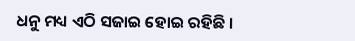ଧନୁ ମଧ୍ୟ ଏଠି ସଜାଇ ହୋଇ ରହିଛି ।